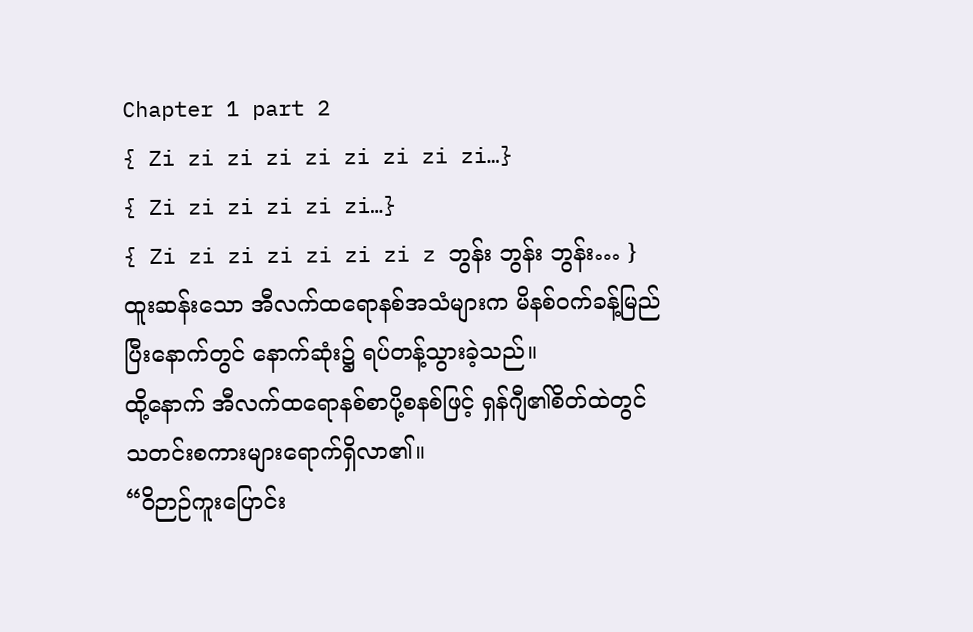Chapter 1 part 2
{ Zi zi zi zi zi zi zi zi zi…}
{ Zi zi zi zi zi zi…}
{ Zi zi zi zi zi zi zi z ဘွန်း ဘွန်း ဘွန်း… }
ထူးဆန်းသော အီလက်ထရောနစ်အသံများက မိနစ်ဝက်ခန့်မြည်ပြီးနောက်တွင် နောက်ဆုံး၌ ရပ်တန့်သွားခဲ့သည်။
ထို့နောက် အီလက်ထရောနစ်စာပို့စနစ်ဖြင့် ရှန်ဂျီ၏စိတ်ထဲတွင် သတင်းစကားများရောက်ရှိလာ၏။
“ဝိဉာဉ်ကူးပြောင်း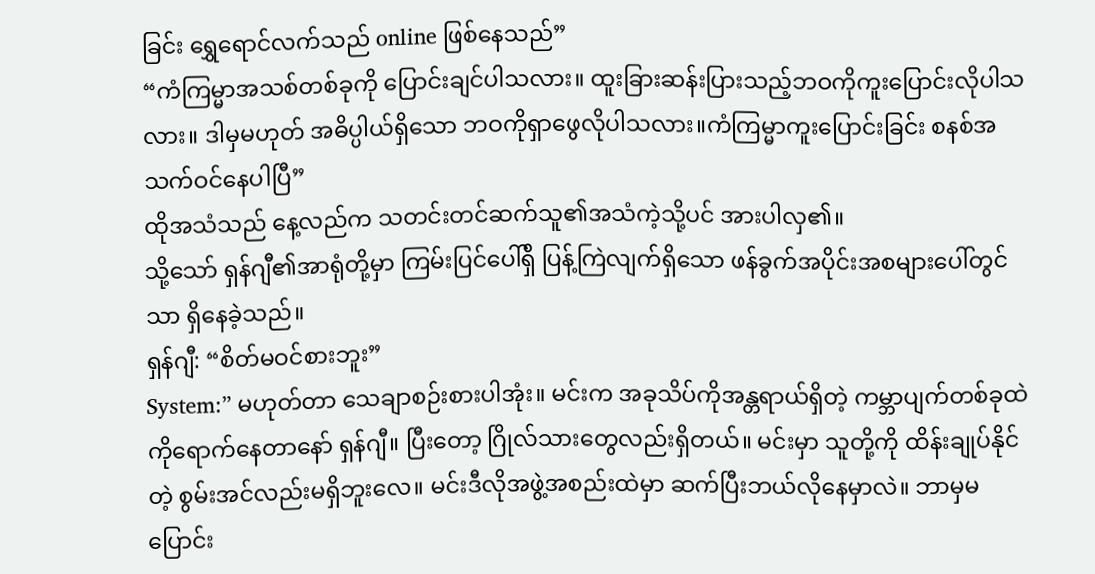ခြင်း ရွှေရောင်လက်သည် online ဖြစ်နေသည်”
“ကံကြမ္မာအသစ်တစ်ခုကို ပြောင်းချင်ပါသလား။ ထူးခြားဆန်းပြားသည့်ဘဝကိုကူးပြောင်းလိုပါသလား။ ဒါမှမဟုတ် အဓိပ္ပါယ်ရှိသော ဘဝကိုရှာဖွေလိုပါသလား။ကံကြမ္မာကူးပြောင်းခြင်း စနစ်အသက်ဝင်နေပါပြီ”
ထိုအသံသည် နေ့လည်က သတင်းတင်ဆက်သူ၏အသံကဲ့သို့ပင် အားပါလှ၏။
သို့သော် ရှန်ဂျီ၏အာရုံတို့မှာ ကြမ်းပြင်ပေါ်ရှိ ပြန့်ကြဲလျက်ရှိသော ဖန်ခွက်အပိုင်းအစများပေါ်တွင်သာ ရှိနေခဲ့သည်။
ရှန်ဂျီ: “စိတ်မဝင်စားဘူး”
System:” မဟုတ်တာ သေချာစဉ်းစားပါအုံး။ မင်းက အခုသိပ်ကိုအန္တရာယ်ရှိတဲ့ ကမ္ဘာပျက်တစ်ခုထဲကိုရောက်နေတာနော် ရှန်ဂျီ။ ပြီးတော့ ဂြိုလ်သားတွေလည်းရှိတယ်။ မင်းမှာ သူတို့ကို ထိန်းချုပ်နိုင်တဲ့ စွမ်းအင်လည်းမရှိဘူးလေ။ မင်းဒီလိုအဖွဲ့အစည်းထဲမှာ ဆက်ပြီးဘယ်လိုနေမှာလဲ။ ဘာမှမပြောင်း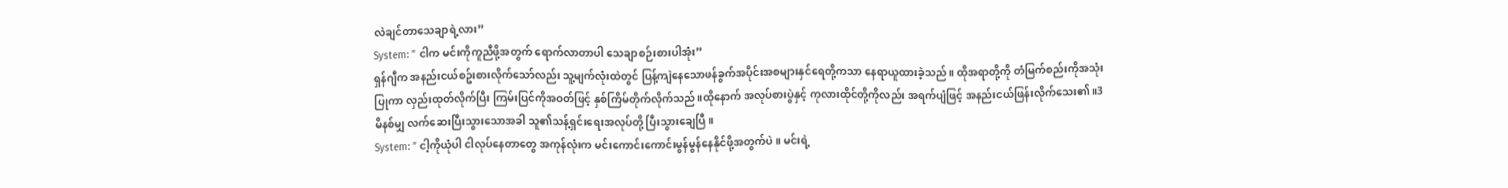လဲချင်တာသေချာရဲ့လား”
System: ” ငါက မင်းကိုကူညီဖို့အတွက် ရောက်လာတာပါ သေချာစဉ်းစားပါအုံး”
ရှန်ဂျီက အနည်းငယ်စဥ်းစားလိုက်သော်လည်း သူ့မျက်လုံးထဲတွင် ပြန့်ကျဲနေသောဖန်ခွက်အပိုင်းအစများနှင်ရေတို့ကသာ နေရာယူထားခဲ့သည်။ ထိုအရာတို့ကို တံမြက်စည်းကိုအသုံးပြုကာ လှည်းထုတ်လိုက်ပြီး ကြမ်းပြင်ကိုအဝတ်ဖြင့် နှစ်ကြိမ်တိုက်လိုက်သည်။ထိုနောက် အလုပ်စားပွဲနှင့် ကုလားထိုင်တို့ကိုလည်း အရက်ပျံဖြင့် အနည်းငယ်ဖြန်းလိုက်သေး၏။3မိနစ်မျှ လက်ဆေးပြီးသွားသောအခါ သူ၏သန့်ရှင်းရေးအလုပ်တို့ ပြီးသွားချေပြီ။
System: ” ငါ့ကိုယုံပါ ငါလုပ်နေတာတွေ အကုန်လုံးက မင်းကောင်းကောင်းမွန်မွန်နေနိုင်ဖို့အတွက်ပဲ။ မင်းရဲ့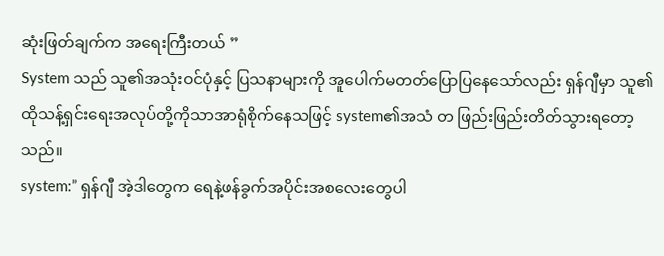ဆုံးဖြတ်ချက်က အရေးကြီးတယ် ”
System သည် သူ၏အသုံးဝင်ပုံနှင့် ပြသနာများကို အူပေါက်မတတ်ပြောပြနေသော်လည်း ရှန်ဂျီမှာ သူ၏ထိုသန့်ရှင်းရေးအလုပ်တို့ကိုသာအာရုံစိုက်နေသဖြင့် system၏အသံ တ ဖြည်းဖြည်းတိတ်သွားရတော့သည်။
system:” ရှန်ဂျီ အဲ့ဒါတွေက ရေနဲ့ဖန်ခွက်အပိုင်းအစလေးတွေပါ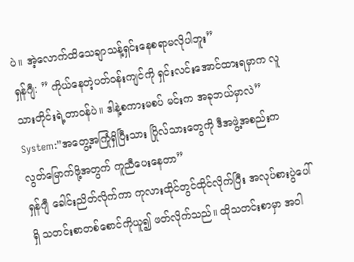ပဲ။ အဲ့လောက်ထိသေချာသန့်ရှင်းနေစရာမလိုပါဘူး”
ရှန်ဂျီ: ” ကိုယ်နေတဲ့ပတ်ဝန်းကျင်ကို ရှင်းလင်းအောင်ထားရမှာက လူသားတိုင်းရဲ့တာဝန်ပဲ။ ဒါနဲ့စကားမစပ် မင်းက အခုဘယ်မှာလဲ”
System:”အတွေ့အကြုံရှိပြီးသား ဂြိုလ်သားတွေကို ဒီအဖွဲ့အစည်းက လွတ်မြောက်ဖို့အတွက် ကူညီပေးနေတာ”
ရှန်ဂျီ ခေါင်းညိတ်လိုက်ကာ ကုလားထိုင်တွင်ထိုင်လိုက်ပြီး အလုပ်စားပွဲပေါ်ရှိ သတင်းစာတစ်စောင်ကိုယူ၍ ဖတ်လိုက်သည်။ ထိုသတင်းစာမှာ အဝါ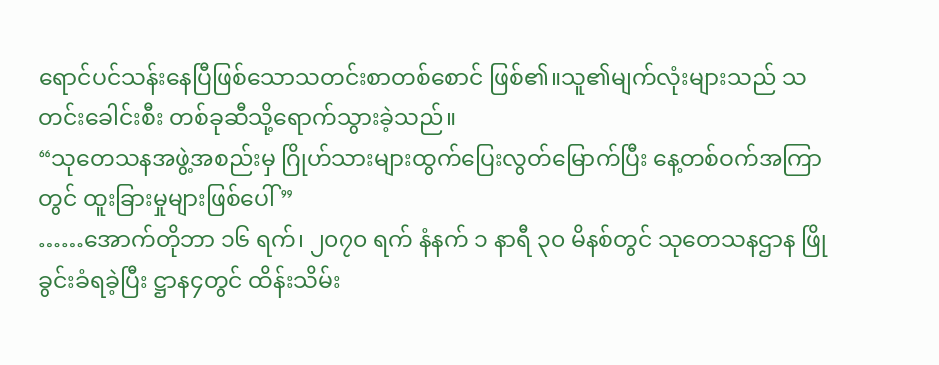ရောင်ပင်သန်းနေပြီဖြစ်သောသတင်းစာတစ်စောင် ဖြစ်၏။သူ၏မျက်လုံးများသည် သတင်းခေါင်းစီး တစ်ခုဆီသို့ရောက်သွားခဲ့သည်။
“သုတေသနအဖွဲ့အစည်းမှ ဂြိုဟ်သားများထွက်ပြေးလွတ်မြောက်ပြီး နေ့တစ်ဝက်အကြာတွင် ထူးခြားမှုများဖြစ်ပေါ် ”
……အောက်တိုဘာ ၁၆ ရက်၊ ၂၀၇၀ ရက် နံနက် ၁ နာရီ ၃၀ မိနစ်တွင် သုတေသနဌာန ဖြိုခွင်းခံရခဲ့ပြီး ဋ္ဌာန၄တွင် ထိန်းသိမ်း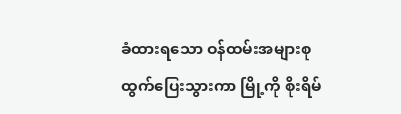ခံထားရသော ဝန်ထမ်းအများစုထွက်ပြေးသွားကာ မြို့ကို စိုးရိမ်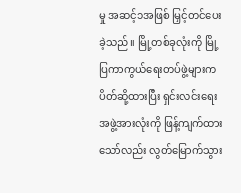မှု အဆင့်၁အဖြစ် မြှင့်တင်ပေးခဲ့သည်။ မြို့တစ်ခုလုံးကို မြို့ပြကာကွယ်ရေးတပ်ဖွဲ့များက ပိတ်ဆို့ထားပြီး ရှင်းလင်းရေး အဖွဲ့အားလုံးကို ဖြန့်ကျက်ထားသော်လည်း လွတ်မြောက်သွား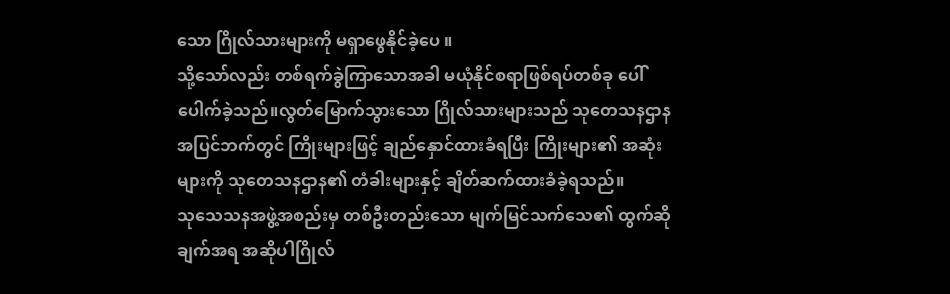သော ဂြိုလ်သားများကို မရှာဖွေနိုင်ခဲ့ပေ ။
သို့သော်လည်း တစ်ရက်ခွဲကြာသောအခါ မယုံနိုင်စရာဖြစ်ရပ်တစ်ခု ပေါ်ပေါက်ခဲ့သည်။လွတ်မြောက်သွားသော ဂြိုလ်သားများသည် သုတေသနဌာနအပြင်ဘက်တွင် ကြိုးများဖြင့် ချည်နှောင်ထားခံရပြီး ကြိုးများ၏ အဆုံးများကို သုတေသနဌာန၏ တံခါးများနှင့် ချိတ်ဆက်ထားခံခဲ့ရသည်။
သုသေသနအဖွဲ့အစည်းမှ တစ်ဦးတည်းသော မျက်မြင်သက်သေ၏ ထွက်ဆိုချက်အရ အဆိုပါဂြိုလ်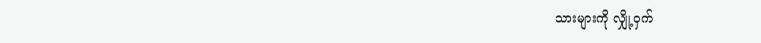သားများကို လျှို့ဝှက်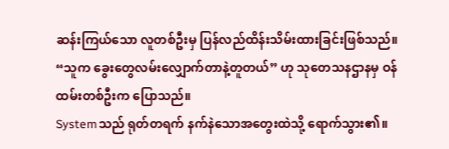ဆန်းကြယ်သော လူတစ်ဦးမှ ပြန်လည်ထိန်းသိမ်းထားခြင်းဖြစ်သည်။
“သူက ခွေးတွေလမ်းလျှောက်တာနဲ့တူတယ်” ဟု သုတေသနဌာနမှ ဝန်ထမ်းတစ်ဦးက ပြောသည်။
Systemသည် ရုတ်တရက် နက်နဲသောအတွေးထဲသို့ ရောက်သွား၏။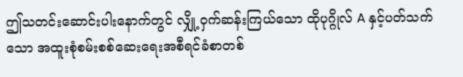ဤသတင်းဆောင်းပါးနောက်တွင် လျှို့ဝှက်ဆန်းကြယ်သော ထိုပုဂ္ဂိုလ် A နှင့်ပတ်သက်သော အထူးစုံစမ်းစစ်ဆေးရေးအစီရင်ခံစာတစ်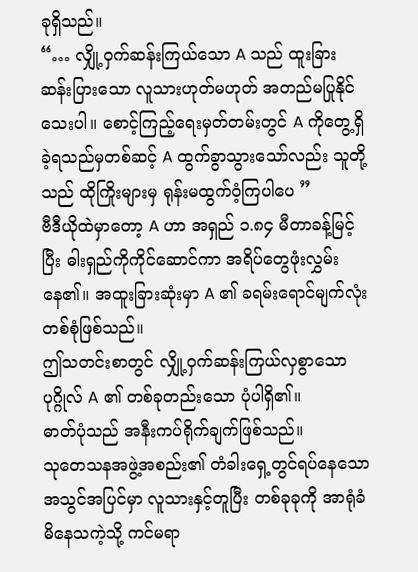ခုရှိသည်။
“… လျှို့ဝှက်ဆန်းကြယ်သော A သည် ထူးခြားဆန်းပြားသော လူသားဟုတ်မဟုတ် အတည်မပြုနိုင်သေးပါ။ စောင့်ကြည့်ရေးမှတ်တမ်းတွင် A ကိုတွေ့ရှိခဲ့ရသည်မှတစ်ဆင့် A ထွက်ခွာသွားသော်လည်း သူတို့သည် ထိုကြိုးများမှ ရုန်းမထွက်ဝံ့ကြပါပေ ”
ဗီဒီယိုထဲမှာတော့ A ဟာ အရှည် ၁.၈၄ မီတာခန့်မြင့်ပြီး ဓါးရှည်ကိုကိုင်ဆောင်ကာ အရိပ်တွေဖုံးလွှမ်းနေ၏။ အထူးခြားဆုံးမှာ A ၏ ခရမ်းရောင်မျက်လုံး တစ်စုံဖြစ်သည်။
ဤသတင်းစာတွင် လျှို့ဝှက်ဆန်းကြယ်လှစွာသော ပုဂ္ဂိုလ် A ၏ တစ်ခုတည်းသော ပုံပါရှိ၏။
ဓာတ်ပုံသည် အနီးကပ်ရိုက်ချက်ဖြစ်သည်။
သုတေသနအဖွဲ့အစည်း၏ တံခါးရှေ့တွင်ရပ်နေသောအသွင်အပြင်မှာ လူသားနှင့်တူပြီး တစ်ခုခုကို အာရုံခံမိနေသကဲ့သို့ ကင်မရာ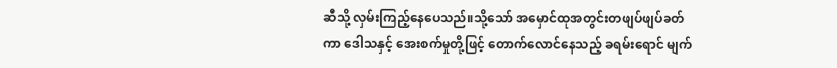ဆီသို့ လှမ်းကြည့်နေပေသည်။သို့သော် အမှောင်ထုအတွင်းတဖျပ်ဖျပ်ခတ်ကာ ဒေါသနှင့် အေးစက်မှုတို့ဖြင့် တောက်လောင်နေသည့် ခရမ်းရောင် မျက်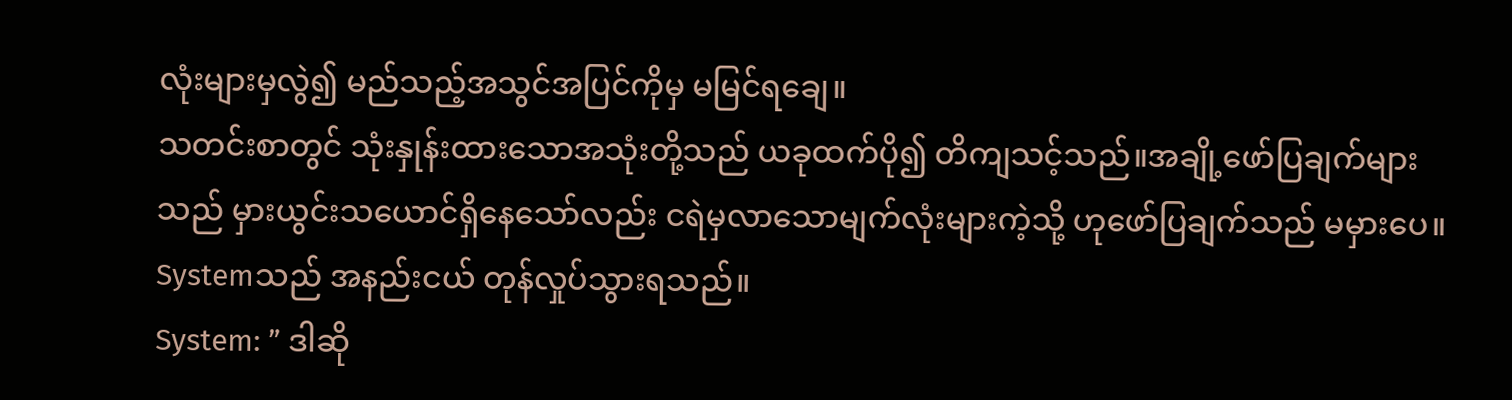လုံးများမှလွဲ၍ မည်သည့်အသွင်အပြင်ကိုမှ မမြင်ရချေ။
သတင်းစာတွင် သုံးနှုန်းထားသောအသုံးတို့သည် ယခုထက်ပို၍ တိကျသင့်သည်။အချို့ဖော်ပြချက်များသည် မှားယွင်းသယောင်ရှိနေသော်လည်း ငရဲမှလာသောမျက်လုံးများကဲ့သို့ ဟုဖော်ပြချက်သည် မမှားပေ။ Systemသည် အနည်းငယ် တုန်လှုပ်သွားရသည်။
System: ” ဒါဆို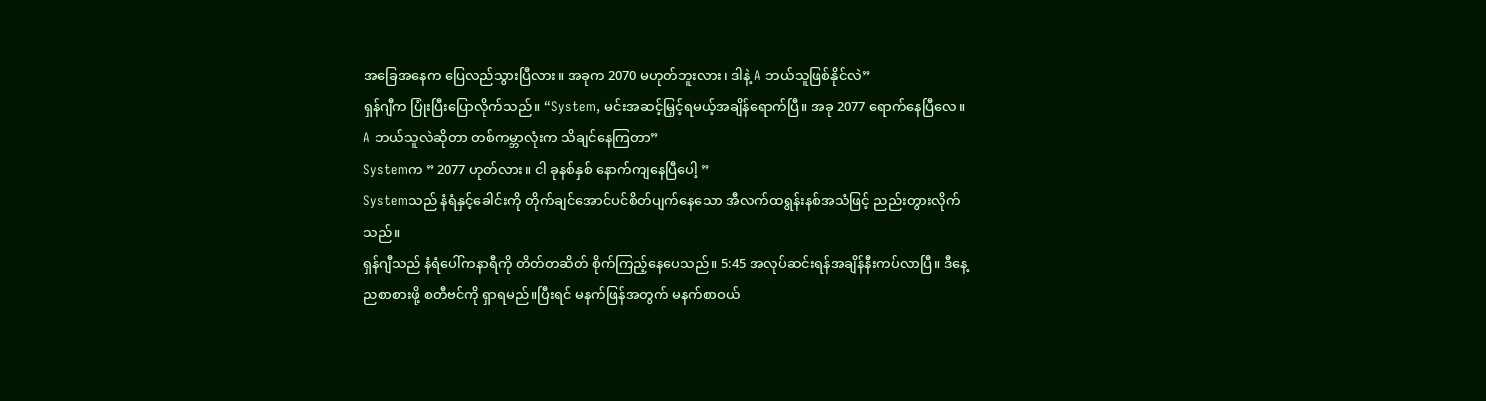အခြေအနေက ပြေလည်သွားပြီလား။ အခုက 2070 မဟုတ်ဘူးလား၊ ဒါနဲ့ A ဘယ်သူဖြစ်နိုင်လဲ”
ရှန်ဂျီက ပြုံးပြီးပြောလိုက်သည်။ “System, မင်းအဆင့်မြှင့်ရမယ့်အချိန်ရောက်ပြီ။ အခု 2077 ရောက်နေပြီလေ။ A ဘယ်သူလဲဆိုတာ တစ်ကမ္ဘာလုံးက သိချင်နေကြတာ”
Systemက ” 2077 ဟုတ်လား။ ငါ ခုနစ်နှစ် နောက်ကျနေပြီပေါ့ ”
Systemသည် နံရံနှင့်ခေါင်းကို တိုက်ချင်အောင်ပင်စိတ်ပျက်နေသော အီလက်ထရွန်းနစ်အသံဖြင့် ညည်းတွားလိုက်သည်။
ရှန်ဂျီသည် နံရံပေါ်ကနာရီကို တိတ်တဆိတ် စိုက်ကြည့်နေပေသည်။ 5:45 အလုပ်ဆင်းရန်အချိန်နီးကပ်လာပြီ။ ဒီနေ့ညစာစားဖို့ စတီဗင်ကို ရှာရမည်။ပြီးရင် မနက်ဖြန်အတွက် မနက်စာဝယ်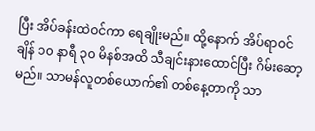ပြီး အိပ်ခန်းထဲဝင်ကာ ရေချိုးမည်။ ထို့နောက် အိပ်ရာဝင်ချိန် ၁၀ နာရီ ၃၀ မိနစ်အထိ သီချင်းနားထောင်ပြီး ဂိမ်းဆော့မည်။ သာမန်လူတစ်ယောက်၏ တစ်နေ့တာကို သာ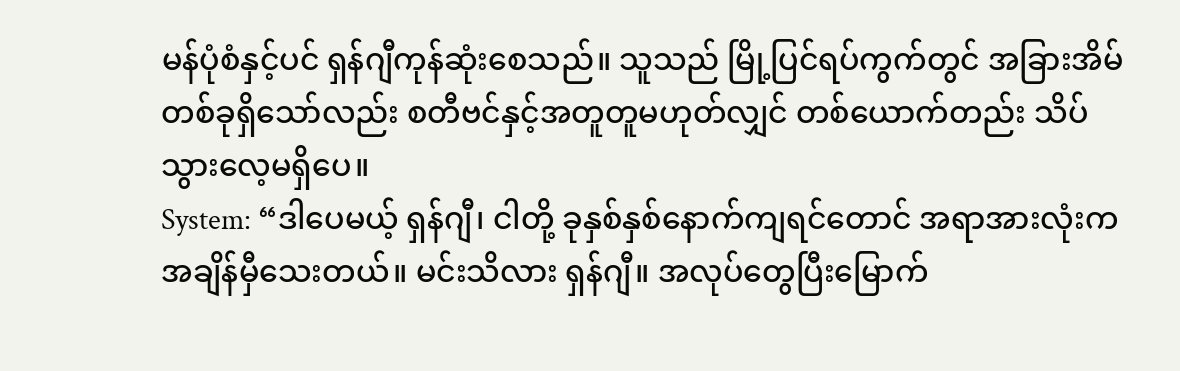မန်ပုံစံနှင့်ပင် ရှန်ဂျီကုန်ဆုံးစေသည်။ သူသည် မြို့ပြင်ရပ်ကွက်တွင် အခြားအိမ်တစ်ခုရှိသော်လည်း စတီဗင်နှင့်အတူတူမဟုတ်လျှင် တစ်ယောက်တည်း သိပ်သွားလေ့မရှိပေ။
System: “ဒါပေမယ့် ရှန်ဂျီ၊ ငါတို့ ခုနှစ်နှစ်နောက်ကျရင်တောင် အရာအားလုံးက အချိန်မှီသေးတယ်။ မင်းသိလား ရှန်ဂျီ။ အလုပ်တွေပြီးမြောက်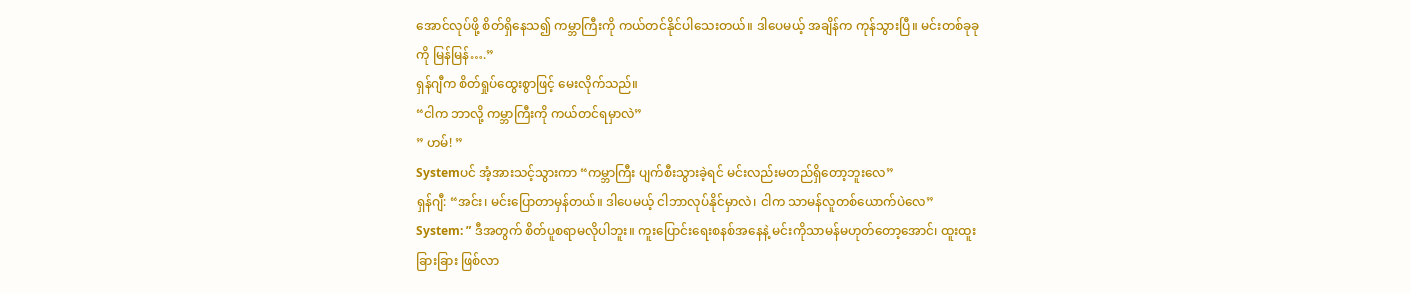အောင်လုပ်ဖို့ စိတ်ရှိနေသ၍ ကမ္ဘာကြီးကို ကယ်တင်နိုင်ပါသေးတယ်။ ဒါပေမယ့် အချိန်က ကုန်သွားပြီ။ မင်းတစ်ခုခုကို မြန်မြန်….”
ရှန်ဂျီက စိတ်ရှုပ်ထွေးစွာဖြင့် မေးလိုက်သည်။
“ငါက ဘာလို့ ကမ္ဘာကြီးကို ကယ်တင်ရမှာလဲ”
” ဟမ်! ”
Systemပင် အံ့အားသင့်သွားကာ “ကမ္ဘာကြီး ပျက်စီးသွားခဲ့ရင် မင်းလည်းမတည်ရှိတော့ဘူးလေ”
ရှန်ဂျီ: “အင်း၊ မင်းပြောတာမှန်တယ်။ ဒါပေမယ့် ငါဘာလုပ်နိုင်မှာလဲ၊ ငါက သာမန်လူတစ်ယောက်ပဲလေ”
System: ” ဒီအတွက် စိတ်ပူစရာမလိုပါဘူး။ ကူးပြောင်းရေးစနစ်အနေနဲ့ မင်းကိုသာမန်မဟုတ်တော့အောင်၊ ထူးထူးခြားခြား ဖြစ်လာ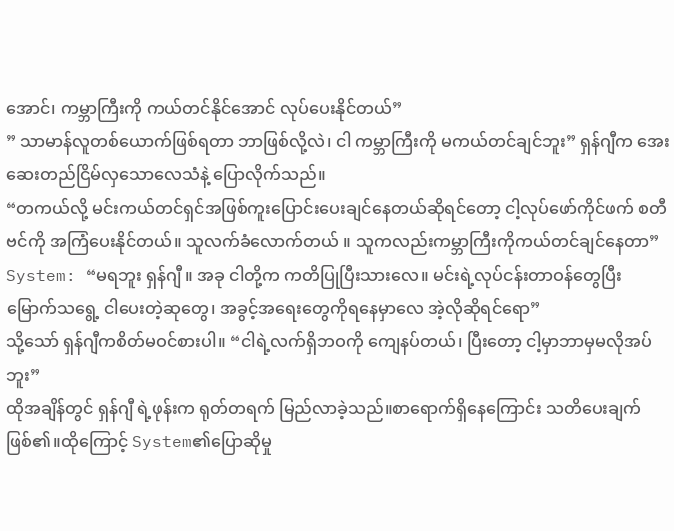အောင်၊ ကမ္ဘာကြီးကို ကယ်တင်နိုင်အောင် လုပ်ပေးနိုင်တယ်”
” သာမာန်လူတစ်ယောက်ဖြစ်ရတာ ဘာဖြစ်လို့လဲ၊ ငါ ကမ္ဘာကြီးကို မကယ်တင်ချင်ဘူး” ရှန်ဂျီက အေးဆေးတည်ငြိမ်လှသောလေသံနဲ့ ပြောလိုက်သည်။
“တကယ်လို့ မင်းကယ်တင်ရှင်အဖြစ်ကူးပြောင်းပေးချင်နေတယ်ဆိုရင်တော့ ငါ့လုပ်ဖော်ကိုင်ဖက် စတီဗင်ကို အကြံပေးနိုင်တယ်။ သူလက်ခံလောက်တယ် ။ သူကလည်းကမ္ဘာကြီးကိုကယ်တင်ချင်နေတာ”
System: “မရဘူး ရှန်ဂျီ ။ အခု ငါတို့က ကတိပြုပြီးသားလေ။ မင်းရဲ့လုပ်ငန်းတာဝန်တွေပြီးမြောက်သရွေ့ ငါပေးတဲ့ဆုတွေ၊ အခွင့်အရေးတွေကိုရနေမှာလေ အဲ့လိုဆိုရင်ရော”
သို့သော် ရှန်ဂျီကစိတ်မဝင်စားပါ။ “ငါရဲ့လက်ရှိဘဝကို ကျေနပ်တယ်၊ ပြီးတော့ ငါ့မှာဘာမှမလိုအပ်ဘူး”
ထိုအချိန်တွင် ရှန်ဂျီ ရဲ့ဖုန်းက ရုတ်တရက် မြည်လာခဲ့သည်။စာရောက်ရှိနေကြောင်း သတိပေးချက်ဖြစ်၏။ထိုကြောင့် System၏ပြောဆိုမှု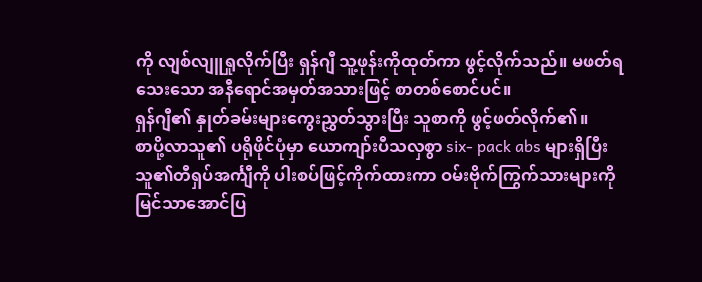ကို လျစ်လျူရှုလိုက်ပြီး ရှန်ဂျီ သူ့ဖုန်းကိုထုတ်ကာ ဖွင့်လိုက်သည်။ မဖတ်ရသေးသော အနီရောင်အမှတ်အသားဖြင့် စာတစ်စောင်ပင်။
ရှန်ဂျီ၏ နှုတ်ခမ်းများကွေးညွှတ်သွားပြီး သူစာကို ဖွင့်ဖတ်လိုက်၏။
စာပို့လာသူ၏ ပရိုဖိုင်ပုံမှာ ယောကျာ်းပီသလှစွာ six- pack abs များရှိပြီး သူ၏တီရှပ်အင်္ကျီကို ပါးစပ်ဖြင့်ကိုက်ထားကာ ဝမ်းဗိုက်ကြွက်သားများကို မြင်သာအောင်ပြ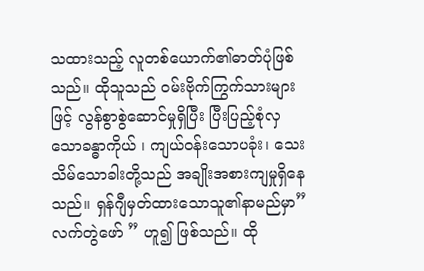သထားသည့် လူတစ်ယောက်၏ဓာတ်ပုံဖြစ်သည်။ ထိုသူသည် ဝမ်းဗိုက်ကြွက်သားများဖြင့် လွန်စွာစွဲဆောင်မှုရှိပြီး ပြီးပြည့်စုံလှသောခန္ဓာကိုယ် ၊ ကျယ်ဝန်းသောပခုံး၊ သေးသိမ်သောခါးတို့သည် အချိုးအစားကျမှုရှိနေသည်။ ရှန်ဂျီမှတ်ထားသောသူ၏နာမည်မှာ”လက်တွဲဖော် ” ဟူ၍ ဖြစ်သည်။ ထို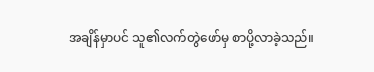အချိန်မှာပင် သူ၏လက်တွဲဖော်မှ စာပို့လာခဲ့သည်။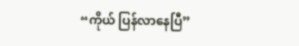“ကိုယ် ပြန်လာနေပြီ”